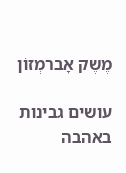מֶשֶק אָברמְזוֹן

עושים גבינות באהבה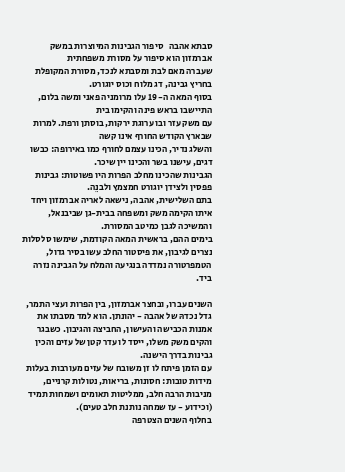סבתא אהבה   סיפור הגבינות המיוצרות במשק אברמזון הוא סיפור על מסורת משפחתית
שעברה מאם לבת ומסבתא לנכד, מסורת המקופלת בחריץ גבינה, דג מלוח וכוס יוגורט.
בסוף המאה ה- 19 עלו מרומניה פאני ומשה בלום, התיישבו בראש פינה והקימו בית
עם משק עזר ובו ערוגת ירקות, בוסתן ורפת. למרות שבארץ הקודש החורף אינו קשה
והשלג נדיר, הכינו עצמם לחורף כמו באירופה: כבשו דגים, עישנו בשר והכינו יין שיכר.
הגבינות שהכינו מחלב הפרות היו פשוטות: גבינות פפסין ולצידן יוגורט חמצמץ ולבנֵה.
בתם השלישית, אהבה, נישאה לאריה אברמזון ויחד איתו הקימה משק ומשפחה בבית-גן שביבנאל, והמשיכה לגבן כמיטב המסורת.
בימים ההם, בראשית המאה הקודמת, שימשו סלסלות נצרים לגיבון, את פיסטור החלב עשו בסיר גדול, הטמפרטורה נמדדה בנגיעה והמלח על הגבינה נזרה ביד.

השנים עברו, ובחצר אברמזון, בין הפרות ועצי התמר, גדל נכדהּ של אהבה - יהונתן. הוא למד מסבתו את אמנות הכבישה והעישון, החביצה והגיבון. כשבגר והקים משק משלו, ייסד לו עדר קטן של עזים והכין גבינות בדרך הישנה.
עם הזמן פיתח לו זן משובח של עזים מעורבות בעלות מידות טובות: חסונות, בריאות, נטולות קרניים, מניבות הרבה חלב, ממליטות תאומים ושמחות תמיד (וכידוע - עז שמחה נותנת חלב טעים).
בחלוף השנים הצטרפה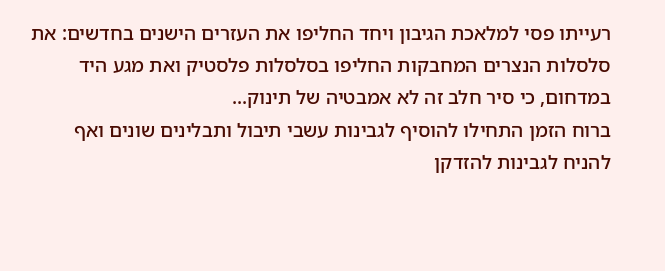רעייתו פסי למלאכת הגיבון ויחד החליפו את העזרים הישנים בחדשים: את סלסלות הנצרים המחבקות החליפו בסלסלות פלסטיק ואת מגע היד במדחום, כי סיר חלב זה לא אמבטיה של תינוק...
ברוח הזמן התחילו להוסיף לגבינות עשבי תיבול ותבלינים שונים ואף להניח לגבינות להזדקן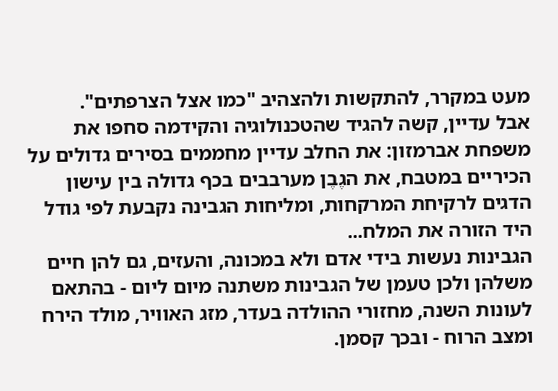מעט במקרר, להתקשות ולהצהיב "כמו אצל הצרפתים".
אבל עדיין, קשה להגיד שהטכנולוגיה והקידמה סחפו את משפחת אברמזון: את החלב עדיין מחממים בסירים גדולים על הכיריים במטבח, את הגֶבֶן מערבבים בכף גדולה בין עישון הדגים לרקיחת המרקחות, ומליחות הגבינה נקבעת לפי גודל היד הזורה את המלח...
הגבינות נעשות בידי אדם ולא במכונה, והעזים, גם להן חיים משלהן ולכן טעמן של הגבינות משתנה מיום ליום - בהתאם לעונות השנה, מחזורי ההולדה בעדר, מזג האוויר, מולד הירח ומצב הרוח - ובכך קסמן.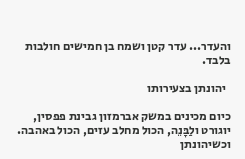והעדר... עדר קטן ושמח בן חמישים חולבות בלבד.

  יהונתן בצעירותו

כיום מכינים במשק אברמזון גבינת פפסין, יוגורט ולַבָּנֵה, הכול מחלב עזים, הכול באהבה.
וכשיהונתן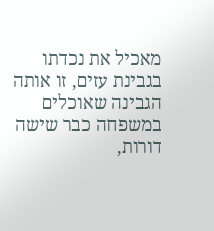מאכיל את נכדתו בגבינת עזים, זו אותה הגבינה שאוכלים במשפחה כבר שישה דורות,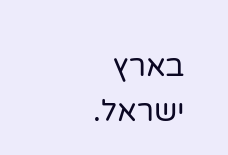בארץ ישראל.